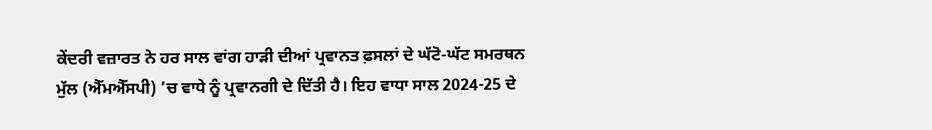ਕੇਂਦਰੀ ਵਜ਼ਾਰਤ ਨੇ ਹਰ ਸਾਲ ਵਾਂਗ ਹਾੜੀ ਦੀਆਂ ਪ੍ਰਵਾਨਤ ਫ਼ਸਲਾਂ ਦੇ ਘੱਟੋ-ਘੱਟ ਸਮਰਥਨ ਮੁੱਲ (ਐੱਮਐੱਸਪੀ) ’ਚ ਵਾਧੇ ਨੂੰ ਪ੍ਰਵਾਨਗੀ ਦੇ ਦਿੱਤੀ ਹੈ। ਇਹ ਵਾਧਾ ਸਾਲ 2024-25 ਦੇ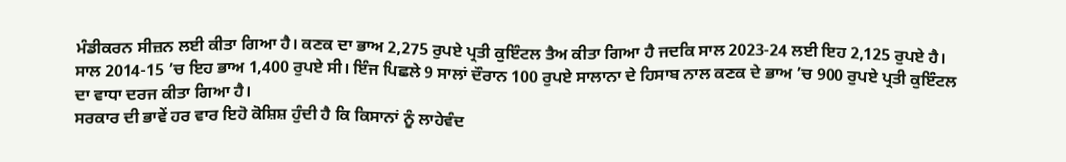ਮੰਡੀਕਰਨ ਸੀਜ਼ਨ ਲਈ ਕੀਤਾ ਗਿਆ ਹੈ। ਕਣਕ ਦਾ ਭਾਅ 2,275 ਰੁਪਏ ਪ੍ਰਤੀ ਕੁਇੰਟਲ ਤੈਅ ਕੀਤਾ ਗਿਆ ਹੈ ਜਦਕਿ ਸਾਲ 2023-24 ਲਈ ਇਹ 2,125 ਰੁਪਏ ਹੈ। ਸਾਲ 2014-15 ’ਚ ਇਹ ਭਾਅ 1,400 ਰੁਪਏ ਸੀ। ਇੰਜ ਪਿਛਲੇ 9 ਸਾਲਾਂ ਦੌਰਾਨ 100 ਰੁਪਏ ਸਾਲਾਨਾ ਦੇ ਹਿਸਾਬ ਨਾਲ ਕਣਕ ਦੇ ਭਾਅ ’ਚ 900 ਰੁਪਏ ਪ੍ਰਤੀ ਕੁਇੰਟਲ ਦਾ ਵਾਧਾ ਦਰਜ ਕੀਤਾ ਗਿਆ ਹੈ।
ਸਰਕਾਰ ਦੀ ਭਾਵੇਂ ਹਰ ਵਾਰ ਇਹੋ ਕੋਸ਼ਿਸ਼ ਹੁੰਦੀ ਹੈ ਕਿ ਕਿਸਾਨਾਂ ਨੂੰ ਲਾਹੇਵੰਦ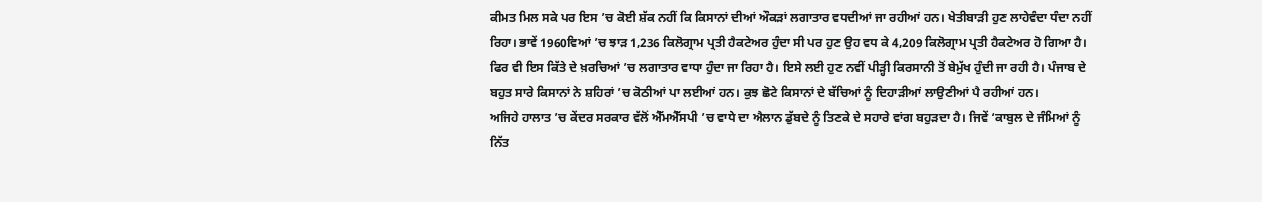ਕੀਮਤ ਮਿਲ ਸਕੇ ਪਰ ਇਸ ’ਚ ਕੋਈ ਸ਼ੱਕ ਨਹੀਂ ਕਿ ਕਿਸਾਨਾਂ ਦੀਆਂ ਔਕੜਾਂ ਲਗਾਤਾਰ ਵਧਦੀਆਂ ਜਾ ਰਹੀਆਂ ਹਨ। ਖੇਤੀਬਾੜੀ ਹੁਣ ਲਾਹੇਵੰਦਾ ਧੰਦਾ ਨਹੀਂ ਰਿਹਾ। ਭਾਵੇਂ 1960ਵਿਆਂ ’ਚ ਝਾੜ 1,236 ਕਿਲੋਗ੍ਰਾਮ ਪ੍ਰਤੀ ਹੈਕਟੇਅਰ ਹੁੰਦਾ ਸੀ ਪਰ ਹੁਣ ਉਹ ਵਧ ਕੇ 4,209 ਕਿਲੋਗ੍ਰਾਮ ਪ੍ਰਤੀ ਹੈਕਟੇਅਰ ਹੋ ਗਿਆ ਹੈ। ਫਿਰ ਵੀ ਇਸ ਕਿੱਤੇ ਦੇ ਖ਼ਰਚਿਆਂ ’ਚ ਲਗਾਤਾਰ ਵਾਧਾ ਹੁੰਦਾ ਜਾ ਰਿਹਾ ਹੈ। ਇਸੇ ਲਈ ਹੁਣ ਨਵੀਂ ਪੀੜ੍ਹੀ ਕਿਰਸਾਨੀ ਤੋਂ ਬੇਮੁੱਖ ਹੁੰਦੀ ਜਾ ਰਹੀ ਹੈ। ਪੰਜਾਬ ਦੇ ਬਹੁਤ ਸਾਰੇ ਕਿਸਾਨਾਂ ਨੇ ਸ਼ਹਿਰਾਂ ’ਚ ਕੋਠੀਆਂ ਪਾ ਲਈਆਂ ਹਨ। ਕੁਝ ਛੋਟੇ ਕਿਸਾਨਾਂ ਦੇ ਬੱਚਿਆਂ ਨੂੰ ਦਿਹਾੜੀਆਂ ਲਾਉਣੀਆਂ ਪੈ ਰਹੀਆਂ ਹਨ।
ਅਜਿਹੇ ਹਾਲਾਤ ’ਚ ਕੇਂਦਰ ਸਰਕਾਰ ਵੱਲੋਂ ਐੱਮਐੱਸਪੀ ’ਚ ਵਾਧੇ ਦਾ ਐਲਾਨ ਡੁੱਬਦੇ ਨੂੰ ਤਿਣਕੇ ਦੇ ਸਹਾਰੇ ਵਾਂਗ ਬਹੁੜਦਾ ਹੈ। ਜਿਵੇਂ ‘ਕਾਬੁਲ ਦੇ ਜੰਮਿਆਂ ਨੂੰ ਨਿੱਤ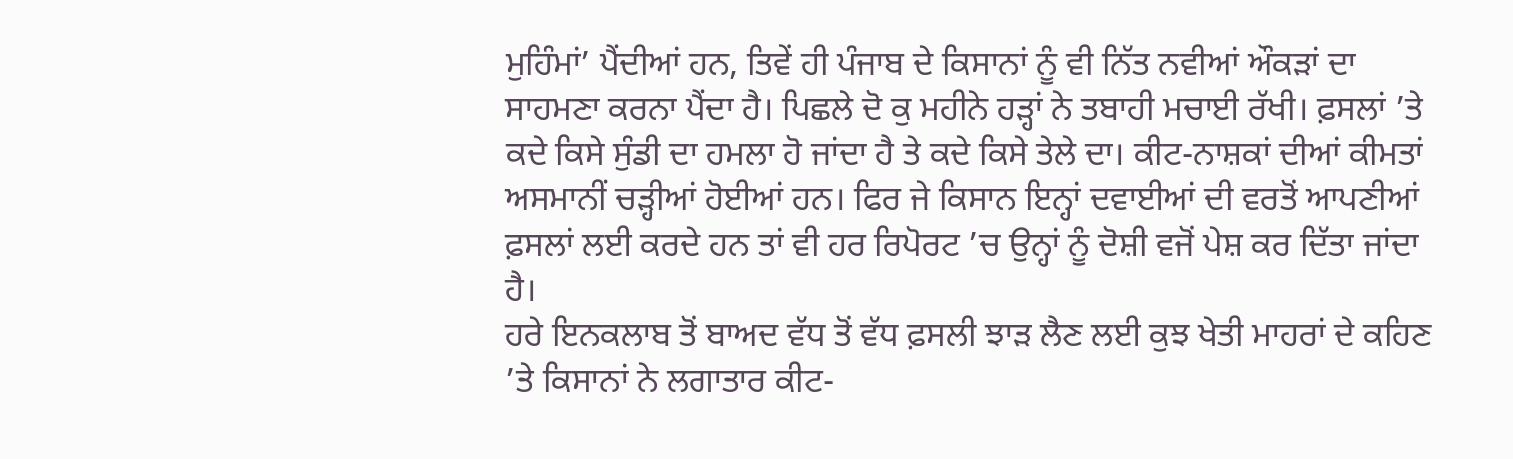ਮੁਹਿੰਮਾਂ’ ਪੈਂਦੀਆਂ ਹਨ, ਤਿਵੇਂ ਹੀ ਪੰਜਾਬ ਦੇ ਕਿਸਾਨਾਂ ਨੂੰ ਵੀ ਨਿੱਤ ਨਵੀਆਂ ਔਕੜਾਂ ਦਾ ਸਾਹਮਣਾ ਕਰਨਾ ਪੈਂਦਾ ਹੈ। ਪਿਛਲੇ ਦੋ ਕੁ ਮਹੀਨੇ ਹੜ੍ਹਾਂ ਨੇ ਤਬਾਹੀ ਮਚਾਈ ਰੱਖੀ। ਫ਼ਸਲਾਂ ’ਤੇ ਕਦੇ ਕਿਸੇ ਸੁੰਡੀ ਦਾ ਹਮਲਾ ਹੋ ਜਾਂਦਾ ਹੈ ਤੇ ਕਦੇ ਕਿਸੇ ਤੇਲੇ ਦਾ। ਕੀਟ-ਨਾਸ਼ਕਾਂ ਦੀਆਂ ਕੀਮਤਾਂ ਅਸਮਾਨੀਂ ਚੜ੍ਹੀਆਂ ਹੋਈਆਂ ਹਨ। ਫਿਰ ਜੇ ਕਿਸਾਨ ਇਨ੍ਹਾਂ ਦਵਾਈਆਂ ਦੀ ਵਰਤੋਂ ਆਪਣੀਆਂ ਫ਼ਸਲਾਂ ਲਈ ਕਰਦੇ ਹਨ ਤਾਂ ਵੀ ਹਰ ਰਿਪੋਰਟ ’ਚ ਉਨ੍ਹਾਂ ਨੂੰ ਦੋਸ਼ੀ ਵਜੋਂ ਪੇਸ਼ ਕਰ ਦਿੱਤਾ ਜਾਂਦਾ ਹੈ।
ਹਰੇ ਇਨਕਲਾਬ ਤੋਂ ਬਾਅਦ ਵੱਧ ਤੋਂ ਵੱਧ ਫ਼ਸਲੀ ਝਾੜ ਲੈਣ ਲਈ ਕੁਝ ਖੇਤੀ ਮਾਹਰਾਂ ਦੇ ਕਹਿਣ ’ਤੇ ਕਿਸਾਨਾਂ ਨੇ ਲਗਾਤਾਰ ਕੀਟ-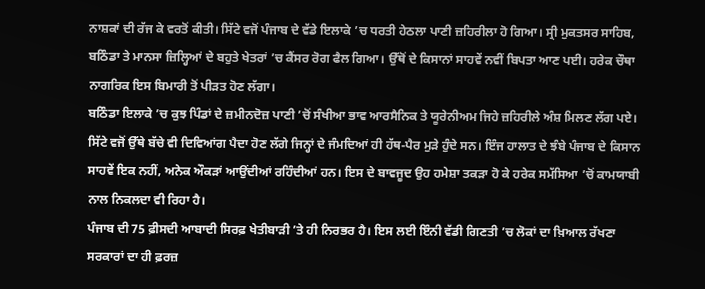ਨਾਸ਼ਕਾਂ ਦੀ ਰੱਜ ਕੇ ਵਰਤੋਂ ਕੀਤੀ। ਸਿੱਟੇ ਵਜੋਂ ਪੰਜਾਬ ਦੇ ਵੱਡੇ ਇਲਾਕੇ ’ਚ ਧਰਤੀ ਹੇਠਲਾ ਪਾਣੀ ਜ਼ਹਿਰੀਲਾ ਹੋ ਗਿਆ। ਸ੍ਰੀ ਮੁਕਤਸਰ ਸਾਹਿਬ, ਬਠਿੰਡਾ ਤੇ ਮਾਨਸਾ ਜ਼ਿਲ੍ਹਿਆਂ ਦੇ ਬਹੁਤੇ ਖੇਤਰਾਂ ’ਚ ਕੈਂਸਰ ਰੋਗ ਫੈਲ ਗਿਆ। ਉੱਥੋਂ ਦੇ ਕਿਸਾਨਾਂ ਸਾਹਵੇਂ ਨਵੀਂ ਬਿਪਤਾ ਆਣ ਪਈ। ਹਰੇਕ ਚੌਥਾ ਨਾਗਰਿਕ ਇਸ ਬਿਮਾਰੀ ਤੋਂ ਪੀੜਤ ਹੋਣ ਲੱਗਾ।
ਬਠਿੰਡਾ ਇਲਾਕੇ ’ਚ ਕੁਝ ਪਿੰਡਾਂ ਦੇ ਜ਼ਮੀਨਦੋਜ਼ ਪਾਣੀ ’ਚੋਂ ਸੰਖੀਆ ਭਾਵ ਆਰਸੈਨਿਕ ਤੇ ਯੂਰੇਨੀਅਮ ਜਿਹੇ ਜ਼ਹਿਰੀਲੇ ਅੰਸ਼ ਮਿਲਣ ਲੱਗ ਪਏ। ਸਿੱਟੇ ਵਜੋਂ ਉੱਥੇ ਬੱਚੇ ਵੀ ਦਿਵਿਆਂਗ ਪੈਦਾ ਹੋਣ ਲੱਗੇ ਜਿਨ੍ਹਾਂ ਦੇ ਜੰਮਦਿਆਂ ਹੀ ਹੱਥ-ਪੈਰ ਮੁੜੇ ਹੁੰਦੇ ਸਨ। ਇੰਜ ਹਾਲਾਤ ਦੇ ਝੰਬੇ ਪੰਜਾਬ ਦੇ ਕਿਸਾਨ ਸਾਹਵੇਂ ਇਕ ਨਹੀਂ, ਅਨੇਕ ਔਕੜਾਂ ਆਉਂਦੀਆਂ ਰਹਿੰਦੀਆਂ ਹਨ। ਇਸ ਦੇ ਬਾਵਜੂਦ ਉਹ ਹਮੇਸ਼ਾ ਤਕੜਾ ਹੋ ਕੇ ਹਰੇਕ ਸਮੱਸਿਆ ’ਚੋਂ ਕਾਮਯਾਬੀ ਨਾਲ ਨਿਕਲਦਾ ਵੀ ਰਿਹਾ ਹੈ।
ਪੰਜਾਬ ਦੀ 75 ਫ਼ੀਸਦੀ ਆਬਾਦੀ ਸਿਰਫ਼ ਖੇਤੀਬਾੜੀ ’ਤੇ ਹੀ ਨਿਰਭਰ ਹੈ। ਇਸ ਲਈ ਇੰਨੀ ਵੱਡੀ ਗਿਣਤੀ ’ਚ ਲੋਕਾਂ ਦਾ ਖ਼ਿਆਲ ਰੱਖਣਾ ਸਰਕਾਰਾਂ ਦਾ ਹੀ ਫ਼ਰਜ਼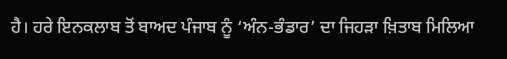ਹੈ। ਹਰੇ ਇਨਕਲਾਬ ਤੋਂ ਬਾਅਦ ਪੰਜਾਬ ਨੂੰ ‘ਅੰਨ-ਭੰਡਾਰ’ ਦਾ ਜਿਹੜਾ ਖ਼ਿਤਾਬ ਮਿਲਿਆ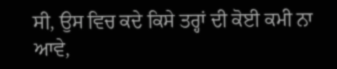ਸੀ, ਉਸ ਵਿਚ ਕਦੇ ਕਿਸੇ ਤਰ੍ਹਾਂ ਦੀ ਕੋਈ ਕਮੀ ਨਾ ਆਵੇ,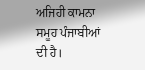ਅਜਿਹੀ ਕਾਮਨਾ ਸਮੂਹ ਪੰਜਾਬੀਆਂ ਦੀ ਹੈ।